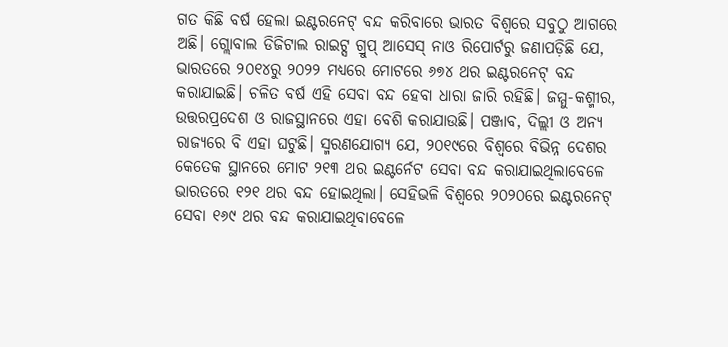ଗତ କିଛି ବର୍ଷ ହେଲା ଇଣ୍ଟରନେଟ୍ ବନ୍ଦ କରିବାରେ ଭାରତ ବିଶ୍ୱରେ ସବୁଠୁ ଆଗରେ ଅଛି। ଗ୍ଲୋବାଲ ଡିଜିଟାଲ ରାଇଟ୍ସ ଗ୍ରୁପ୍ ଆସେସ୍ ନାଓ ରିପୋର୍ଟରୁ ଜଣାପଡ଼ିଛି ଯେ, ଭାରତରେ ୨୦୧୪ରୁ ୨୦୨୨ ମଧ୍ୟରେ ମୋଟରେ ୬୭୪ ଥର ଇଣ୍ଟରନେଟ୍ ବନ୍ଦ କରାଯାଇଛି। ଚଳିତ ବର୍ଷ ଏହି ସେବା ବନ୍ଦ ହେବା ଧାରା ଜାରି ରହିଛି। ଜମ୍ମୁ-କଶ୍ମୀର, ଉତ୍ତରପ୍ରଦେଶ ଓ ରାଜସ୍ଥାନରେ ଏହା ବେଶି କରାଯାଉଛି। ପଞ୍ଜାବ, ଦିଲ୍ଲୀ ଓ ଅନ୍ୟ ରାଜ୍ୟରେ ବି ଏହା ଘଟୁଛି। ସ୍ମରଣଯୋଗ୍ୟ ଯେ, ୨୦୧୯ରେ ବିଶ୍ୱରେ ବିଭିନ୍ନ ଦେଶର କେତେକ ସ୍ଥାନରେ ମୋଟ ୨୧୩ ଥର ଇଣ୍ଟର୍ନେଟ ସେବା ବନ୍ଦ କରାଯାଇଥିଲାବେଳେ ଭାରତରେ ୧୨୧ ଥର ବନ୍ଦ ହୋଇଥିଲା। ସେହିଭଳି ବିଶ୍ୱରେ ୨୦୨୦ରେ ଇଣ୍ଟରନେଟ୍ ସେବା ୧୬୯ ଥର ବନ୍ଦ କରାଯାଇଥିବାବେଳେ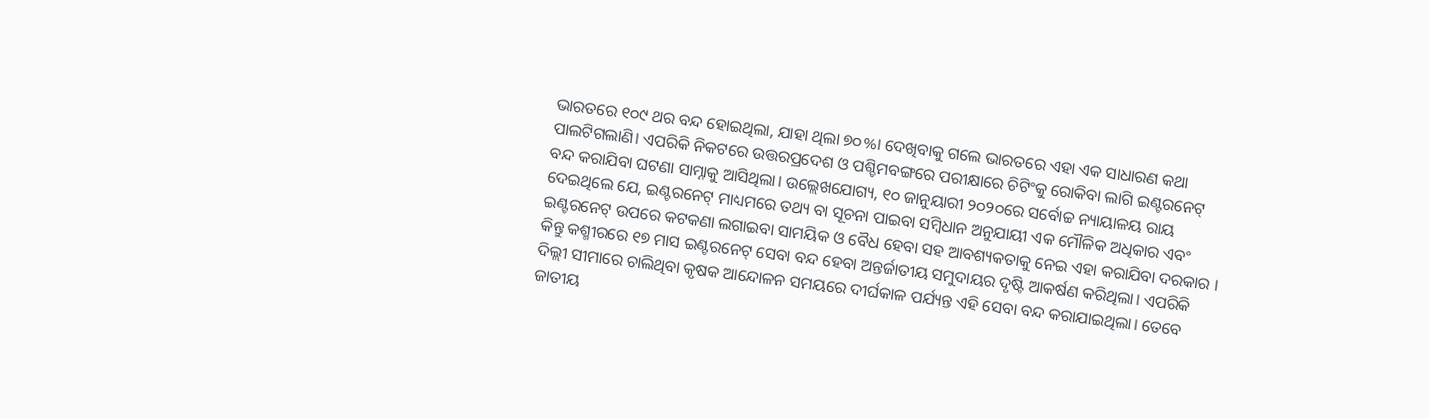ଭାରତରେ ୧୦୯ ଥର ବନ୍ଦ ହୋଇଥିଲା, ଯାହା ଥିଲା ୭୦%। ଦେଖିବାକୁ ଗଲେ ଭାରତରେ ଏହା ଏକ ସାଧାରଣ କଥା ପାଲଟିଗଲାଣି। ଏପରିକି ନିକଟରେ ଉତ୍ତରପ୍ରଦେଶ ଓ ପଶ୍ଚିମବଙ୍ଗରେ ପରୀକ୍ଷାରେ ଚିଟିଂକୁ ରୋକିବା ଲାଗି ଇଣ୍ଟରନେଟ୍ ବନ୍ଦ କରାଯିବା ଘଟଣା ସାମ୍ନାକୁ ଆସିଥିଲା। ଉଲ୍ଲେଖଯୋଗ୍ୟ, ୧୦ ଜାନୁୟାରୀ ୨୦୨୦ରେ ସର୍ବୋଚ୍ଚ ନ୍ୟାୟାଳୟ ରାୟ ଦେଇଥିଲେ ଯେ, ଇଣ୍ଟରନେଟ୍ ମାଧ୍ୟମରେ ତଥ୍ୟ ବା ସୂଚନା ପାଇବା ସମ୍ବିଧାନ ଅନୁଯାୟୀ ଏକ ମୌଳିକ ଅଧିକାର ଏବଂ ଇଣ୍ଟରନେଟ୍ ଉପରେ କଟକଣା ଲଗାଇବା ସାମୟିକ ଓ ବୈଧ ହେବା ସହ ଆବଶ୍ୟକତାକୁ ନେଇ ଏହା କରାଯିବା ଦରକାର । କିନ୍ତୁ କଶ୍ମୀରରେ ୧୭ ମାସ ଇଣ୍ଟରନେଟ୍ ସେବା ବନ୍ଦ ହେବା ଅନ୍ତର୍ଜାତୀୟ ସମୁଦାୟର ଦୃଷ୍ଟି ଆକର୍ଷଣ କରିଥିଲା। ଏପରିକି ଦିଲ୍ଲୀ ସୀମାରେ ଚାଲିଥିବା କୃଷକ ଆନ୍ଦୋଳନ ସମୟରେ ଦୀର୍ଘକାଳ ପର୍ଯ୍ୟନ୍ତ ଏହି ସେବା ବନ୍ଦ କରାଯାଇଥିଲା। ତେବେ ଜାତୀୟ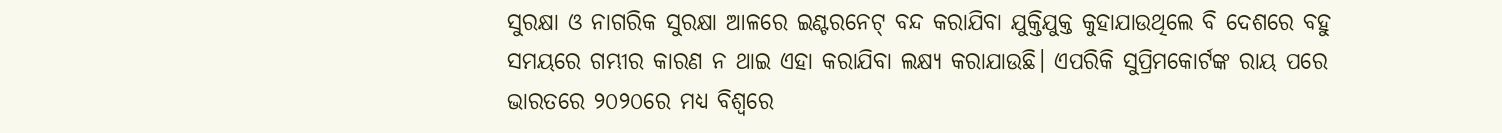ସୁରକ୍ଷା ଓ ନାଗରିକ ସୁରକ୍ଷା ଆଳରେ ଇଣ୍ଟରନେଟ୍ ବନ୍ଦ କରାଯିବା ଯୁକ୍ତିଯୁକ୍ତ କୁହାଯାଉଥିଲେ ବି ଦେଶରେ ବହୁ ସମୟରେ ଗମ୍ଭୀର କାରଣ ନ ଥାଇ ଏହା କରାଯିବା ଲକ୍ଷ୍ୟ କରାଯାଉଛି। ଏପରିକି ସୁପ୍ରିମକୋର୍ଟଙ୍କ ରାୟ ପରେ ଭାରତରେ ୨୦୨୦ରେ ମଧ୍ୟ ବିଶ୍ୱରେ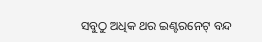ସବୁଠୁ ଅଧିକ ଥର ଇଣ୍ଟରନେଟ୍ ବନ୍ଦ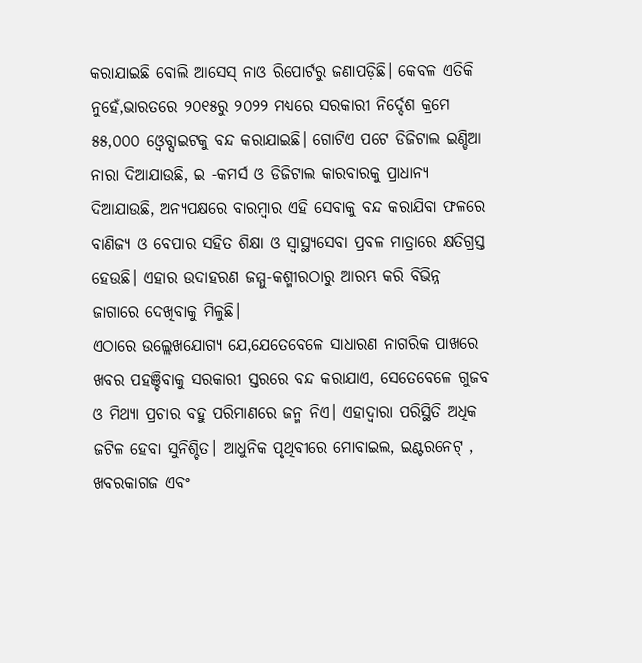କରାଯାଇଛି ବୋଲି ଆସେସ୍ ନାଓ ରିପୋର୍ଟରୁ ଜଣାପଡ଼ିଛି। କେବଳ ଏତିକି ନୁହେଁ,ଭାରତରେ ୨୦୧୫ରୁ ୨୦୨୨ ମଧ୍ୟରେ ସରକାରୀ ନିର୍ଦ୍ଦେଶ କ୍ରମେ ୫୫,୦୦୦ ଓ୍ବେବ୍ସାଇଟକୁ ବନ୍ଦ କରାଯାଇଛି। ଗୋଟିଏ ପଟେ ଡିଜିଟାଲ ଇଣ୍ଡିଆ ନାରା ଦିଆଯାଉଛି, ଇ -କମର୍ସ ଓ ଡିଜିଟାଲ କାରବାରକୁ ପ୍ରାଧାନ୍ୟ ଦିଆଯାଉଛି, ଅନ୍ୟପକ୍ଷରେ ବାରମ୍ବାର ଏହି ସେବାକୁ ବନ୍ଦ କରାଯିବା ଫଳରେ ବାଣିଜ୍ୟ ଓ ବେପାର ସହିତ ଶିକ୍ଷା ଓ ସ୍ବାସ୍ଥ୍ୟସେବା ପ୍ରବଳ ମାତ୍ରାରେ କ୍ଷତିଗ୍ରସ୍ତ ହେଉଛି। ଏହାର ଉଦାହରଣ ଜମ୍ମୁ-କଶ୍ମୀରଠାରୁ ଆରମ୍ଭ କରି ବିଭିନ୍ନ ଜାଗାରେ ଦେଖିବାକୁ ମିଳୁଛି।
ଏଠାରେ ଉଲ୍ଲେଖଯୋଗ୍ୟ ଯେ,ଯେତେବେଳେ ସାଧାରଣ ନାଗରିକ ପାଖରେ ଖବର ପହଞ୍ଚିବାକୁ ସରକାରୀ ସ୍ତରରେ ବନ୍ଦ କରାଯାଏ, ସେତେବେଳେ ଗୁଜବ ଓ ମିଥ୍ୟା ପ୍ରଚାର ବହୁ ପରିମାଣରେ ଜନ୍ମ ନିଏ। ଏହାଦ୍ୱାରା ପରିସ୍ଥିତି ଅଧିକ ଜଟିଳ ହେବା ସୁନିଶ୍ଚିତ। ଆଧୁନିକ ପୃଥିବୀରେ ମୋବାଇଲ, ଇଣ୍ଟରନେଟ୍ , ଖବରକାଗଜ ଏବଂ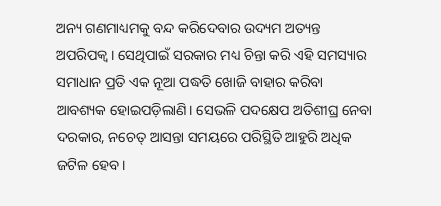ଅନ୍ୟ ଗଣମାଧ୍ୟମକୁ ବନ୍ଦ କରିଦେବାର ଉଦ୍ୟମ ଅତ୍ୟନ୍ତ ଅପରିପକ୍ୱ। ସେଥିପାଇଁ ସରକାର ମଧ୍ୟ ଚିନ୍ତା କରି ଏହି ସମସ୍ୟାର ସମାଧାନ ପ୍ରତି ଏକ ନୂଆ ପଦ୍ଧତି ଖୋଜି ବାହାର କରିବା ଆବଶ୍ୟକ ହୋଇପଡ଼ିଲାଣି। ସେଭଳି ପଦକ୍ଷେପ ଅତିଶୀଘ୍ର ନେବା ଦରକାର, ନଚେତ୍ ଆସନ୍ତା ସମୟରେ ପରିସ୍ଥିତି ଆହୁରି ଅଧିକ ଜଟିଳ ହେବ।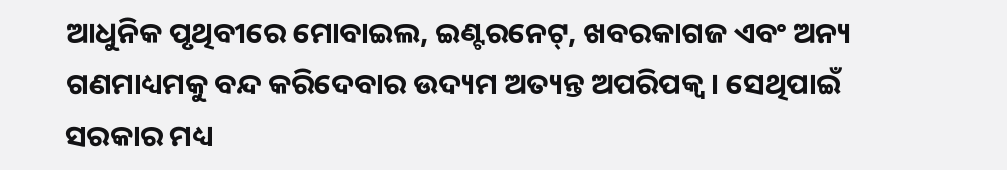ଆଧୁନିକ ପୃଥିବୀରେ ମୋବାଇଲ, ଇଣ୍ଟରନେଟ୍, ଖବରକାଗଜ ଏବଂ ଅନ୍ୟ ଗଣମାଧ୍ୟମକୁ ବନ୍ଦ କରିଦେବାର ଉଦ୍ୟମ ଅତ୍ୟନ୍ତ ଅପରିପକ୍ୱ। ସେଥିପାଇଁ ସରକାର ମଧ୍ୟ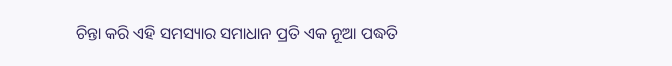ଚିନ୍ତା କରି ଏହି ସମସ୍ୟାର ସମାଧାନ ପ୍ରତି ଏକ ନୂଆ ପଦ୍ଧତି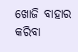ଖୋଜି ବାହାର କରିବା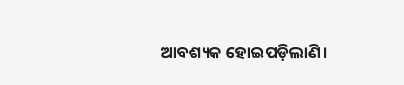ଆବଶ୍ୟକ ହୋଇପଡ଼ିଲାଣି।